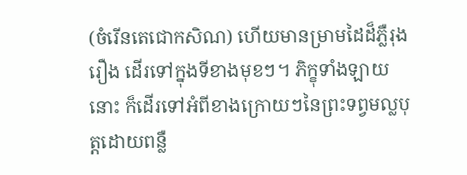(ចំរើនតេជោកសិណ) ហើយមានម្រាមដៃដ៏ភ្លឺរុងរឿង ដើរទៅក្នុងទីខាងមុខៗ។ ភិក្ខុទាំងឡាយនោះ ក៏ដើរទៅអំពីខាងក្រោយៗនៃព្រះទព្វមល្លបុត្តដោយពន្លឺ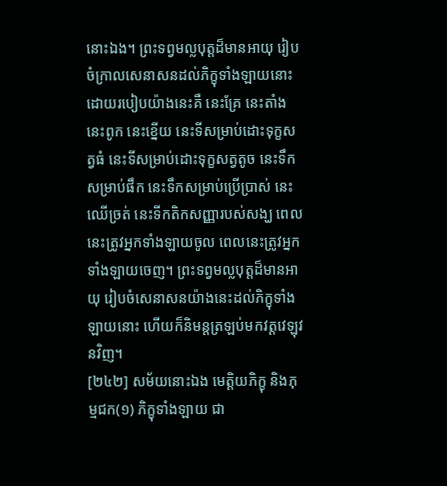នោះឯង។ ព្រះទព្វមល្លបុត្តដ៏មានអាយុ រៀបចំក្រាលសេនាសនដល់ភិក្ខុទាំងឡាយនោះដោយរបៀបយ៉ាងនេះគឺ នេះគ្រែ នេះតាំង នេះពូក នេះខ្នើយ នេះទីសម្រាប់ដោះទុក្ខសត្វធំ នេះទីសម្រាប់ដោះទុក្ខសត្វតូច នេះទឹកសម្រាប់ផឹក នេះទឹកសម្រាប់ប្រើប្រាស់ នេះឈើច្រត់ នេះទីកតិកសញ្ញារបស់សង្ឃ ពេលនេះត្រូវអ្នកទាំងឡាយចូល ពេលនេះត្រូវអ្នកទាំងឡាយចេញ។ ព្រះទព្វមល្លបុត្តដ៏មានអាយុ រៀបចំសេនាសនយ៉ាងនេះដល់ភិក្ខុទាំងឡាយនោះ ហើយក៏និមន្តត្រឡប់មកវត្តវេឡុវនវិញ។
[២៤២] សម័យនោះឯង មេត្តិយភិក្ខុ និងភុម្មជក(១) ភិក្ខុទាំងឡាយ ជា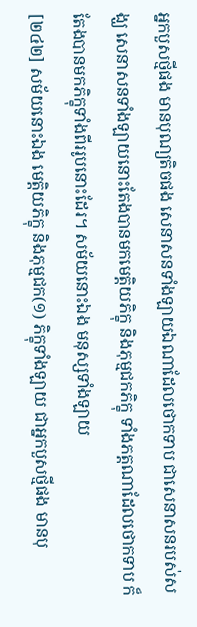អ្នកបួសថ្មីផង មានបុណ្យតិចផង សេនាសនទាំងឡាយឯណាដែលថោកទាប ជាសេនាសនរបស់សង្ឃ សេនាសនទាំងឡាយនោះតែងបានមកមេត្តិយភិក្ខុ និងភុម្មជកភិក្ខុ ទាំងភត្តណាដែលថោកទាប ក៏តែងបានមកភិក្ខុទាំងពីររូបនោះដែរ។ សម័យនោះឯង មនុស្សទាំងឡាយ
[២៤២] សម័យនោះឯង មេត្តិយភិក្ខុ និងភុម្មជក(១) ភិក្ខុទាំងឡាយ ជាអ្នកបួសថ្មីផង មានបុ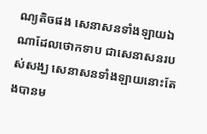ណ្យតិចផង សេនាសនទាំងឡាយឯណាដែលថោកទាប ជាសេនាសនរបស់សង្ឃ សេនាសនទាំងឡាយនោះតែងបានម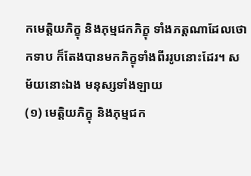កមេត្តិយភិក្ខុ និងភុម្មជកភិក្ខុ ទាំងភត្តណាដែលថោកទាប ក៏តែងបានមកភិក្ខុទាំងពីររូបនោះដែរ។ សម័យនោះឯង មនុស្សទាំងឡាយ
(១) មេត្តិយភិក្ខុ និងភុម្មជក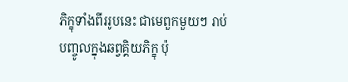ភិក្ខុទាំងពីររូបនេះ ជាមេពួកមួយៗ រាប់បញ្ចូលក្នុងឆព្វគ្គិយភិក្ខុ ប៉ុ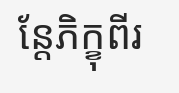ន្តែភិក្ខុពីរ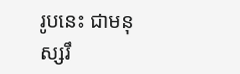រូបនេះ ជាមនុស្សរឹ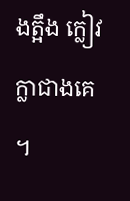ងត្អឹង ក្លៀវក្លាជាងគេ ។